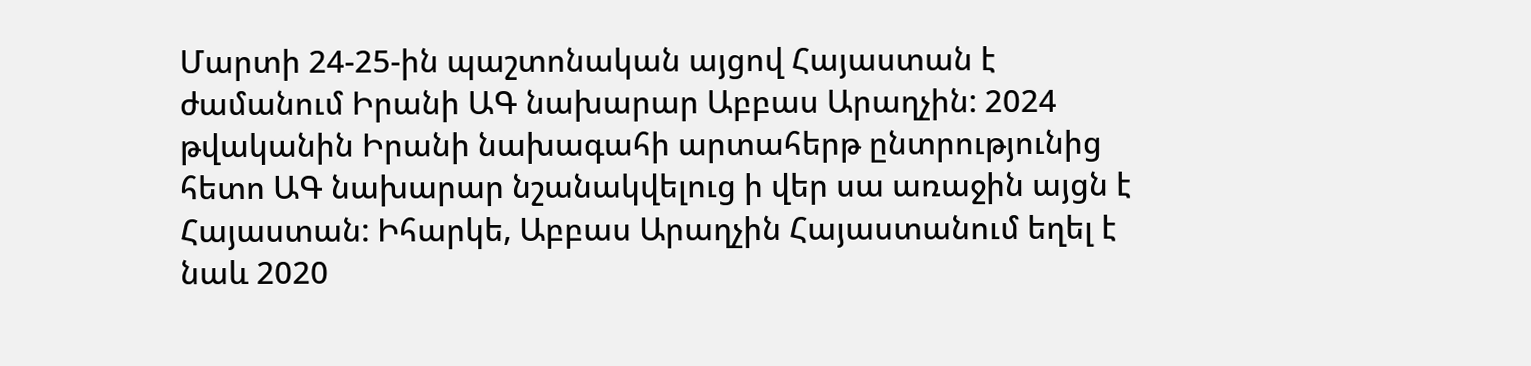Մարտի 24-25-ին պաշտոնական այցով Հայաստան է ժամանում Իրանի ԱԳ նախարար Աբբաս Արաղչին: 2024 թվականին Իրանի նախագահի արտահերթ ընտրությունից հետո ԱԳ նախարար նշանակվելուց ի վեր սա առաջին այցն է Հայաստան: Իհարկե, Աբբաս Արաղչին Հայաստանում եղել է նաև 2020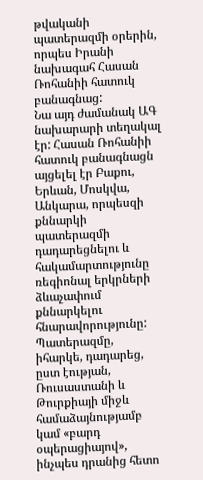թվականի պատերազմի օրերին, որպես Իրանի նախագահ Հասան Ռոհանիի հատուկ բանագնաց:
Նա այդ ժամանակ ԱԳ նախարարի տեղակալ էր: Հասան Ռոհանիի հատուկ բանագնացն այցելել էր Բաքու, Երևան, Մոսկվա, Անկարա, որպեսզի քննարկի պատերազմի դադարեցնելու և հակամարտությունը ռեգիոնալ երկրների ձևաչափում քննարկելու հնարավորությունը: Պատերազմը, իհարկե, դադարեց, ըստ էության, Ռուսաստանի և Թուրքիայի միջև համաձայնությամբ կամ «բարդ օպերացիայով», ինչպես դրանից հետո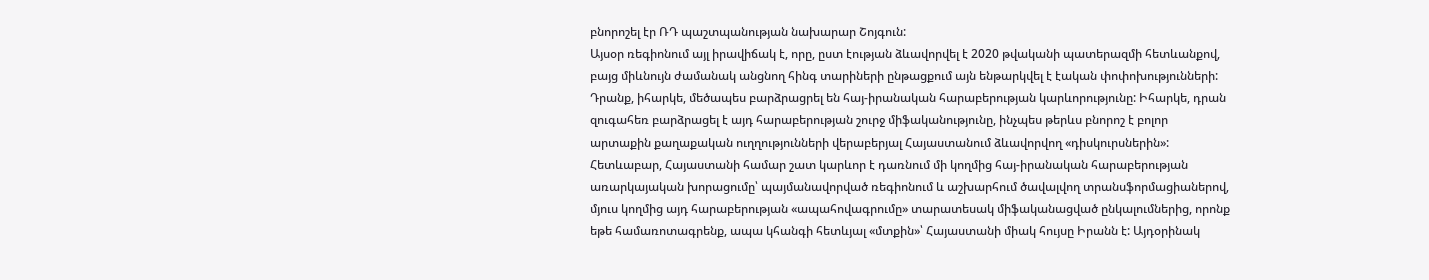բնորոշել էր ՌԴ պաշտպանության նախարար Շոյգուն:
Այսօր ռեգիոնում այլ իրավիճակ է, որը, ըստ էության ձևավորվել է 2020 թվականի պատերազմի հետևանքով, բայց միևնույն ժամանակ անցնող հինգ տարիների ընթացքում այն ենթարկվել է էական փոփոխությունների: Դրանք, իհարկե, մեծապես բարձրացրել են հայ-իրանական հարաբերության կարևորությունը: Իհարկե, դրան զուգահեռ բարձրացել է այդ հարաբերության շուրջ միֆականությունը, ինչպես թերևս բնորոշ է բոլոր արտաքին քաղաքական ուղղությունների վերաբերյալ Հայաստանում ձևավորվող «դիսկուրսներին»:
Հետևաբար, Հայաստանի համար շատ կարևոր է դառնում մի կողմից հայ-իրանական հարաբերության առարկայական խորացումը՝ պայմանավորված ռեգիոնում և աշխարհում ծավալվող տրանսֆորմացիաներով, մյուս կողմից այդ հարաբերության «ապահովագրումը» տարատեսակ միֆականացված ընկալումներից, որոնք եթե համառոտագրենք, ապա կհանգի հետևյալ «մտքին»՝ Հայաստանի միակ հույսը Իրանն է: Այդօրինակ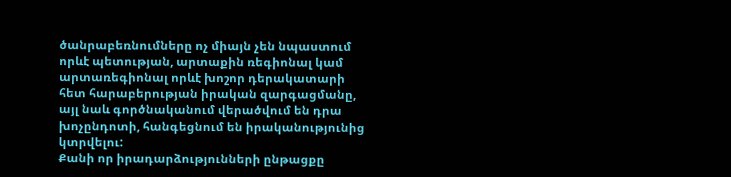ծանրաբեռնումները ոչ միայն չեն նպաստում որևէ պետության, արտաքին ռեգիոնալ կամ արտառեգիոնալ որևէ խոշոր դերակատարի հետ հարաբերության իրական զարգացմանը, այլ նաև գործնականում վերածվում են դրա խոչընդոտի, հանգեցնում են իրականությունից կտրվելու:
Քանի որ իրադարձությունների ընթացքը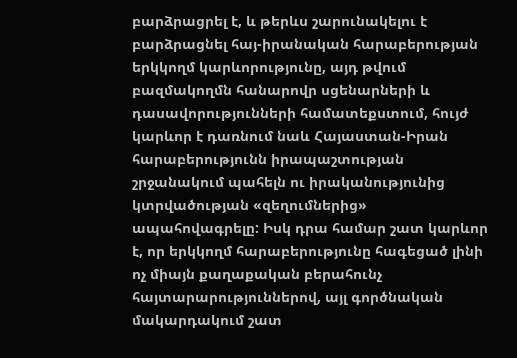բարձրացրել է, և թերևս շարունակելու է բարձրացնել հայ-իրանական հարաբերության երկկողմ կարևորությունը, այդ թվում բազմակողմն հանարովր սցենարների և դասավորությունների համատեքստում, հույժ կարևոր է դառնում նաև Հայաստան-Իրան հարաբերությունն իրապաշտության շրջանակում պահելն ու իրականությունից կտրվածության «զեղումներից» ապահովագրելը: Իսկ դրա համար շատ կարևոր է, որ երկկողմ հարաբերությունը հագեցած լինի ոչ միայն քաղաքական բերահունչ հայտարարություններով, այլ գործնական մակարդակում շատ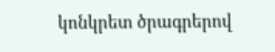կոնկրետ ծրագրերով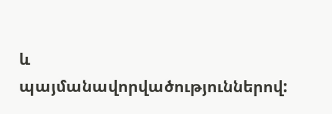և պայմանավորվածություններով: